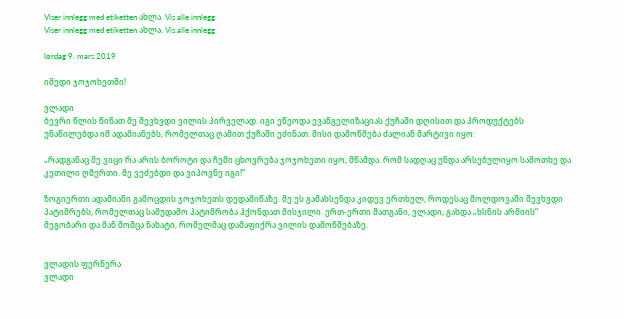Viser innlegg med etiketten ახლა. Vis alle innlegg
Viser innlegg med etiketten ახლა. Vis alle innlegg

lørdag 9. mars 2019

იმედი ჯოჯოხეთში!

ვლადი
ბევრი წლის წინათ მე შევხვდი ვილის პირველად. იგი ეწეოდა ევანგელიზაციას ქუჩაში დღისით და პროდუქტებს უნაწილებდა იმ ადამიანებს, რომელთაც ღამით ქუჩაში ეძინათ. მისი დამოწმება ძალიან მარტივი იყო:

„რადგანაც მე ვიცი რა არის ბოროტი და ჩემი ცხოვრება ჯოჯოხეთი იყო, მწამდა. რომ სადღაც უნდა არსებულიყო სამოთხე და კეთილი ღმერთი. მე ვეძებდი და ვიპოვნე იგი!“

ზოგიერთი ადამიანი გამოცდის ჯოჯოხეთს დედამიწაზე. მე ეს გამახსენდა კიდევ ერთხელ, როდესაც მოლდოვაში შევხვდი პატიმრებს, რომელთაც სამუდამო პატიმრობა ჰქონდათ მისჯილი. ერთ-ერთი მათგანი, ვლადი, გახდა „ხსნის არმიის“ მეგობარი და მან მომცა ნახატი, რომელმაც დამაფიქრა ვილის დამოწმებაზე.


ვლადის ფერწერა
ვლადი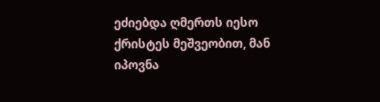ეძიებდა ღმერთს იესო ქრისტეს მეშვეობით, მან იპოვნა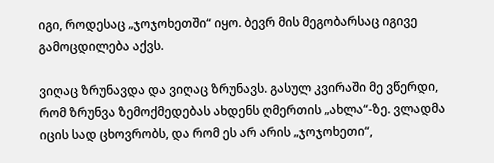იგი, როდესაც „ჯოჯოხეთში“ იყო. ბევრ მის მეგობარსაც იგივე გამოცდილება აქვს.

ვიღაც ზრუნავდა და ვიღაც ზრუნავს. გასულ კვირაში მე ვწერდი, რომ ზრუნვა ზემოქმედებას ახდენს ღმერთის „ახლა“-ზე. ვლადმა იცის სად ცხოვრობს, და რომ ეს არ არის „ჯოჯოხეთი“,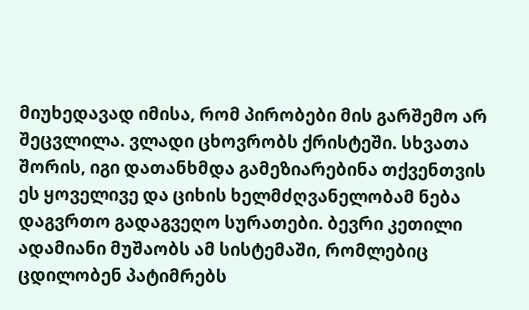მიუხედავად იმისა, რომ პირობები მის გარშემო არ შეცვლილა. ვლადი ცხოვრობს ქრისტეში. სხვათა შორის, იგი დათანხმდა გამეზიარებინა თქვენთვის ეს ყოველივე და ციხის ხელმძღვანელობამ ნება დაგვრთო გადაგვეღო სურათები. ბევრი კეთილი ადამიანი მუშაობს ამ სისტემაში, რომლებიც ცდილობენ პატიმრებს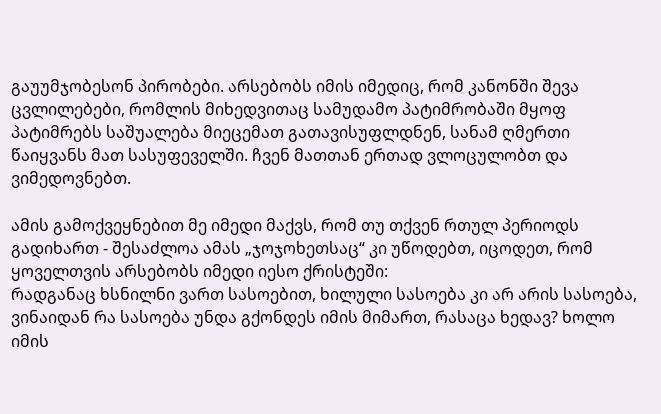გაუუმჯობესონ პირობები. არსებობს იმის იმედიც, რომ კანონში შევა ცვლილებები, რომლის მიხედვითაც სამუდამო პატიმრობაში მყოფ პატიმრებს საშუალება მიეცემათ გათავისუფლდნენ, სანამ ღმერთი წაიყვანს მათ სასუფეველში. ჩვენ მათთან ერთად ვლოცულობთ და ვიმედოვნებთ.

ამის გამოქვეყნებით მე იმედი მაქვს, რომ თუ თქვენ რთულ პერიოდს გადიხართ - შესაძლოა ამას „ჯოჯოხეთსაც“ კი უწოდებთ, იცოდეთ, რომ ყოველთვის არსებობს იმედი იესო ქრისტეში:
რადგანაც ხსნილნი ვართ სასოებით, ხილული სასოება კი არ არის სასოება, ვინაიდან რა სასოება უნდა გქონდეს იმის მიმართ, რასაცა ხედავ? ხოლო იმის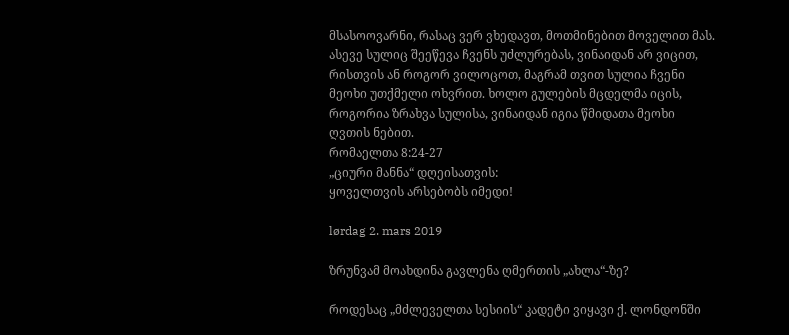მსასოოვარნი, რასაც ვერ ვხედავთ, მოთმინებით მოველით მას. ასევე სულიც შეეწევა ჩვენს უძლურებას, ვინაიდან არ ვიცით, რისთვის ან როგორ ვილოცოთ, მაგრამ თვით სულია ჩვენი მეოხი უთქმელი ოხვრით. ხოლო გულების მცდელმა იცის, როგორია ზრახვა სულისა, ვინაიდან იგია წმიდათა მეოხი ღვთის ნებით.
რომაელთა 8:24-27
„ციური მანნა“ დღეისათვის:
ყოველთვის არსებობს იმედი!

lørdag 2. mars 2019

ზრუნვამ მოახდინა გავლენა ღმერთის „ახლა“-ზე?

როდესაც „მძლეველთა სესიის“ კადეტი ვიყავი ქ. ლონდონში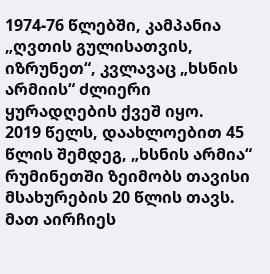1974-76 წლებში, კამპანია „ღვთის გულისათვის, იზრუნეთ“, კვლავაც „ხსნის არმიის“ ძლიერი ყურადღების ქვეშ იყო.
2019 წელს, დაახლოებით 45 წლის შემდეგ, „ხსნის არმია“ რუმინეთში ზეიმობს თავისი მსახურების 20 წლის თავს. მათ აირჩიეს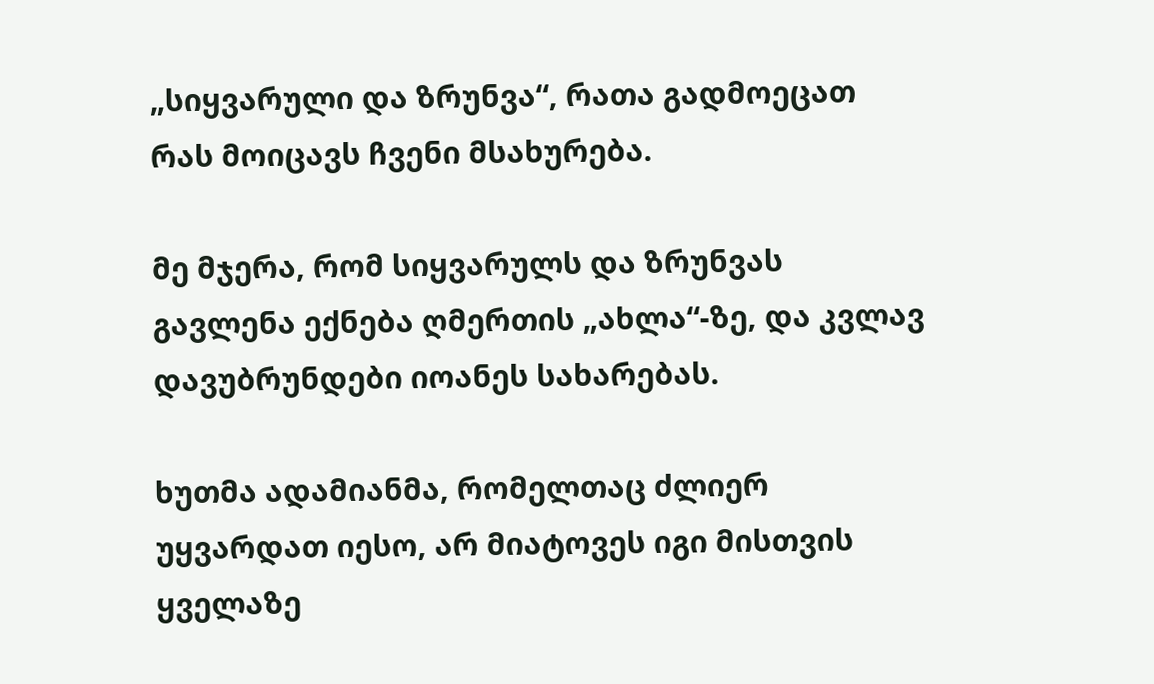„სიყვარული და ზრუნვა“, რათა გადმოეცათ რას მოიცავს ჩვენი მსახურება.

მე მჯერა, რომ სიყვარულს და ზრუნვას გავლენა ექნება ღმერთის „ახლა“-ზე, და კვლავ დავუბრუნდები იოანეს სახარებას.

ხუთმა ადამიანმა, რომელთაც ძლიერ უყვარდათ იესო, არ მიატოვეს იგი მისთვის ყველაზე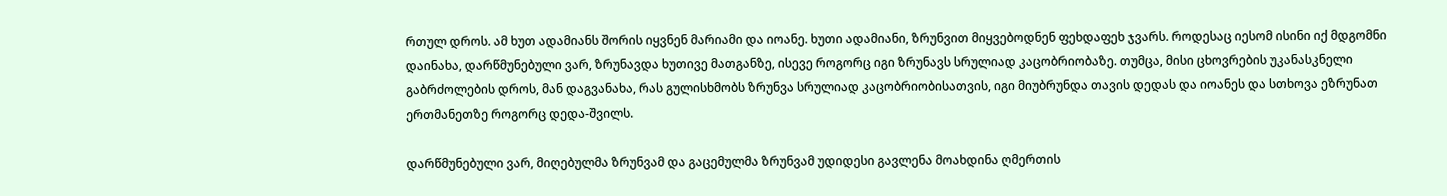რთულ დროს. ამ ხუთ ადამიანს შორის იყვნენ მარიამი და იოანე. ხუთი ადამიანი, ზრუნვით მიყვებოდნენ ფეხდაფეხ ჯვარს. როდესაც იესომ ისინი იქ მდგომნი დაინახა, დარწმუნებული ვარ, ზრუნავდა ხუთივე მათგანზე, ისევე როგორც იგი ზრუნავს სრულიად კაცობრიობაზე. თუმცა, მისი ცხოვრების უკანასკნელი გაბრძოლების დროს, მან დაგვანახა, რას გულისხმობს ზრუნვა სრულიად კაცობრიობისათვის, იგი მიუბრუნდა თავის დედას და იოანეს და სთხოვა ეზრუნათ ერთმანეთზე როგორც დედა-შვილს.

დარწმუნებული ვარ, მიღებულმა ზრუნვამ და გაცემულმა ზრუნვამ უდიდესი გავლენა მოახდინა ღმერთის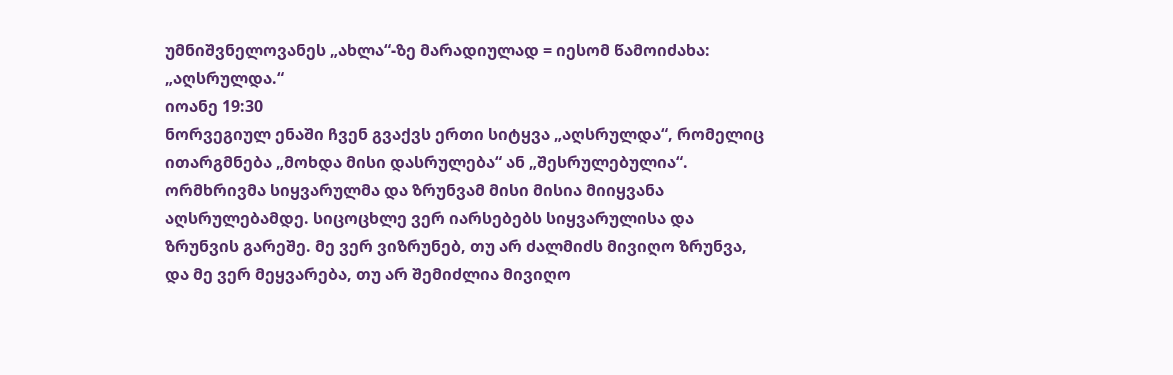უმნიშვნელოვანეს „ახლა“-ზე მარადიულად = იესომ წამოიძახა:
„აღსრულდა.“
იოანე 19:30
ნორვეგიულ ენაში ჩვენ გვაქვს ერთი სიტყვა „აღსრულდა“, რომელიც ითარგმნება „მოხდა მისი დასრულება“ ან „შესრულებულია“. ორმხრივმა სიყვარულმა და ზრუნვამ მისი მისია მიიყვანა აღსრულებამდე. სიცოცხლე ვერ იარსებებს სიყვარულისა და ზრუნვის გარეშე. მე ვერ ვიზრუნებ, თუ არ ძალმიძს მივიღო ზრუნვა, და მე ვერ მეყვარება, თუ არ შემიძლია მივიღო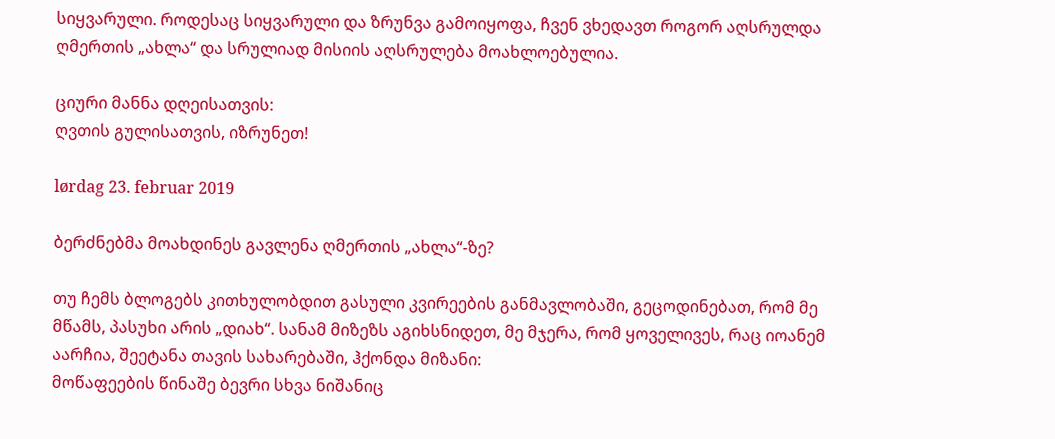სიყვარული. როდესაც სიყვარული და ზრუნვა გამოიყოფა, ჩვენ ვხედავთ როგორ აღსრულდა ღმერთის „ახლა“ და სრულიად მისიის აღსრულება მოახლოებულია.

ციური მანნა დღეისათვის:
ღვთის გულისათვის, იზრუნეთ!

lørdag 23. februar 2019

ბერძნებმა მოახდინეს გავლენა ღმერთის „ახლა“-ზე?

თუ ჩემს ბლოგებს კითხულობდით გასული კვირეების განმავლობაში, გეცოდინებათ, რომ მე მწამს, პასუხი არის „დიახ“. სანამ მიზეზს აგიხსნიდეთ, მე მჯერა, რომ ყოველივეს, რაც იოანემ აარჩია, შეეტანა თავის სახარებაში, ჰქონდა მიზანი:
მოწაფეების წინაშე ბევრი სხვა ნიშანიც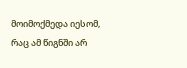მოიმოქმედა იესომ, რაც ამ წიგნში არ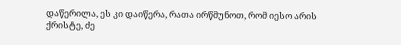დაწერილა, ეს კი დაიწერა, რათა ირწმუნოთ, რომ იესო არის ქრისტე, ძე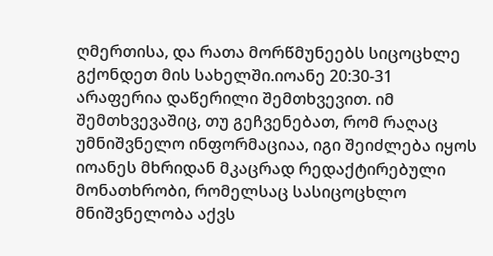ღმერთისა, და რათა მორწმუნეებს სიცოცხლე გქონდეთ მის სახელში.იოანე 20:30-31
არაფერია დაწერილი შემთხვევით. იმ შემთხვევაშიც, თუ გეჩვენებათ, რომ რაღაც უმნიშვნელო ინფორმაციაა, იგი შეიძლება იყოს იოანეს მხრიდან მკაცრად რედაქტირებული მონათხრობი, რომელსაც სასიცოცხლო მნიშვნელობა აქვს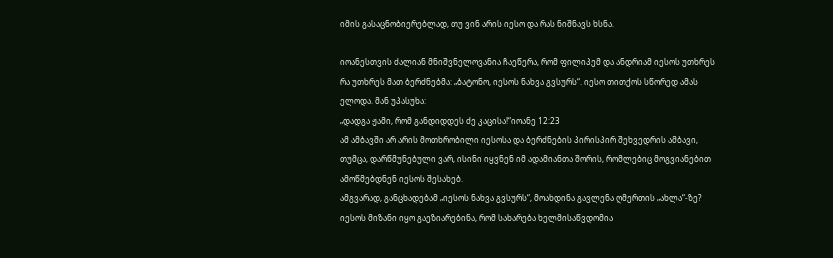იმის გასაცნობიერებლად, თუ ვინ არის იესო და რას ნიშნავს ხსნა.

იოანესთვის ძალიან მნიშვნელოვანია ჩაეწერა, რომ ფილიპემ და ანდრიამ იესოს უთხრეს რა უთხრეს მათ ბერძნებმა: „ბატონო, იესოს ნახვა გვსურს“. იესო თითქოს სწორედ ამას ელოდა. მან უპასუხა:
„დადგა ჟამი, რომ განდიდდეს ძე კაცისა!“იოანე 12:23
ამ ამბავში არ არის მოთხრობილი იესოსა და ბერძნების პირისპირ შეხვედრის ამბავი, თუმცა, დარწმუნებული ვარ, ისინი იყვნენ იმ ადამიანთა შორის, რომლებიც მოგვიანებით ამოწმებდნენ იესოს შესახებ.
ამგვარად, განცხადებამ „იესოს ნახვა გვსურს“, მოახდინა გავლენა ღმერთის „ახლა“-ზე?
იესოს მიზანი იყო გაეზიარებინა, რომ სახარება ხელმისაწვდომია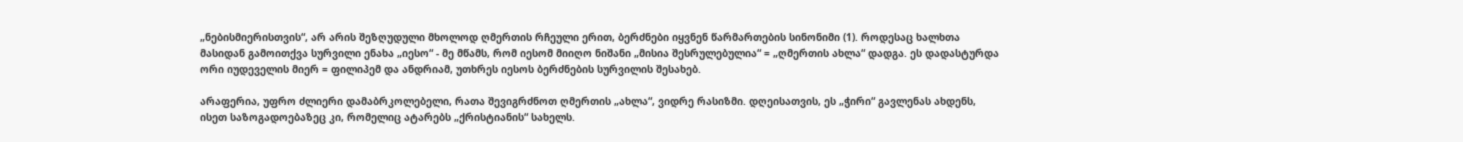„ნებისმიერისთვის“, არ არის შეზღუდული მხოლოდ ღმერთის რჩეული ერით, ბერძნები იყვნენ წარმართების სინონიმი (1). როდესაც ხალხთა მასიდან გამოითქვა სურვილი ენახა „იესო“ - მე მწამს, რომ იესომ მიიღო ნიშანი „მისია შესრულებულია“ = „ღმერთის ახლა“ დადგა. ეს დადასტურდა ორი იუდეველის მიერ = ფილიპემ და ანდრიამ, უთხრეს იესოს ბერძნების სურვილის შესახებ.

არაფერია, უფრო ძლიერი დამაბრკოლებელი, რათა შევიგრძნოთ ღმერთის „ახლა“, ვიდრე რასიზმი. დღეისათვის, ეს „ჭირი“ გავლენას ახდენს, ისეთ საზოგადოებაზეც კი, რომელიც ატარებს „ქრისტიანის“ სახელს.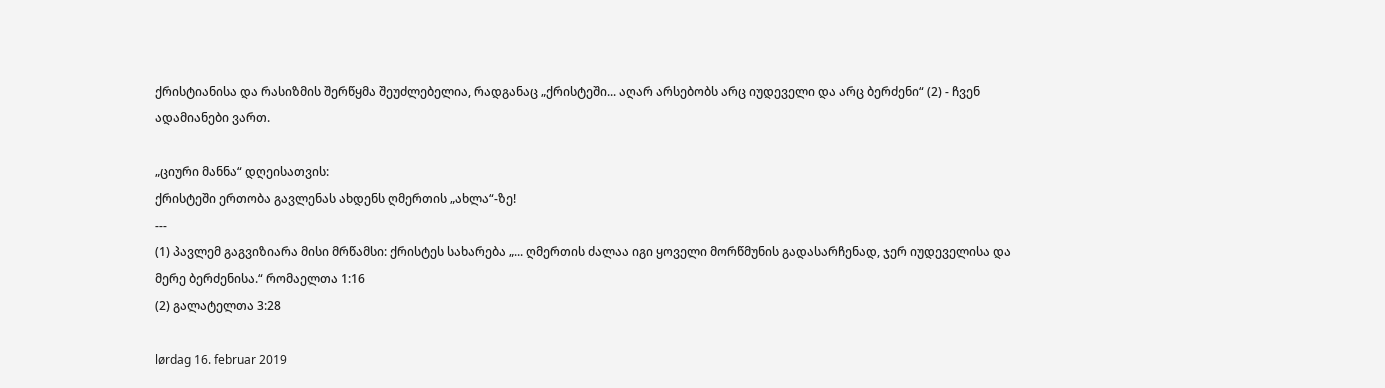ქრისტიანისა და რასიზმის შერწყმა შეუძლებელია, რადგანაც „ქრისტეში... აღარ არსებობს არც იუდეველი და არც ბერძენი“ (2) - ჩვენ ადამიანები ვართ.

„ციური მანნა“ დღეისათვის:
ქრისტეში ერთობა გავლენას ახდენს ღმერთის „ახლა“-ზე!
---
(1) პავლემ გაგვიზიარა მისი მრწამსი: ქრისტეს სახარება „... ღმერთის ძალაა იგი ყოველი მორწმუნის გადასარჩენად, ჯერ იუდეველისა და მერე ბერძენისა.“ რომაელთა 1:16
(2) გალატელთა 3:28

lørdag 16. februar 2019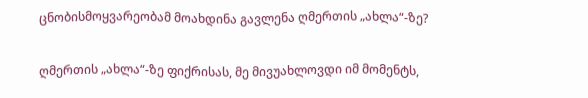ცნობისმოყვარეობამ მოახდინა გავლენა ღმერთის „ახლა“-ზე?

ღმერთის „ახლა“-ზე ფიქრისას, მე მივუახლოვდი იმ მომენტს,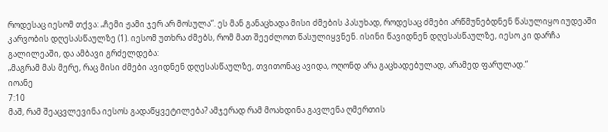როდესაც იესომ თქვა: „ჩემი ჟამი ჯერ არ მოსულა“. ეს მან განაცხადა მისი ძმების პასუხად, როდესაც ძმები არწმუნებდნენ წასულიყო იუდეაში კარვობის დღესასწაულზე (1). იესომ უთხრა ძმებს, რომ მათ შეეძლოთ წასულიყვნენ. ისინი წავიდნენ დღესასწაულზე, იესო კი დარჩა გალილეაში, და ამბავი გრძელდება:
„მაგრამ მას მერე, რაც მისი ძმები ავიდნენ დღესასწაულზე, თვითონაც ავიდა, ოღონდ არა გაცხადებულად, არამედ ფარულად.“
იოანე
7:10
მაშ, რამ შეაცვლევინა იესოს გადაწყვეტილება? ამჯერად რამ მოახდინა გავლენა ღმერთის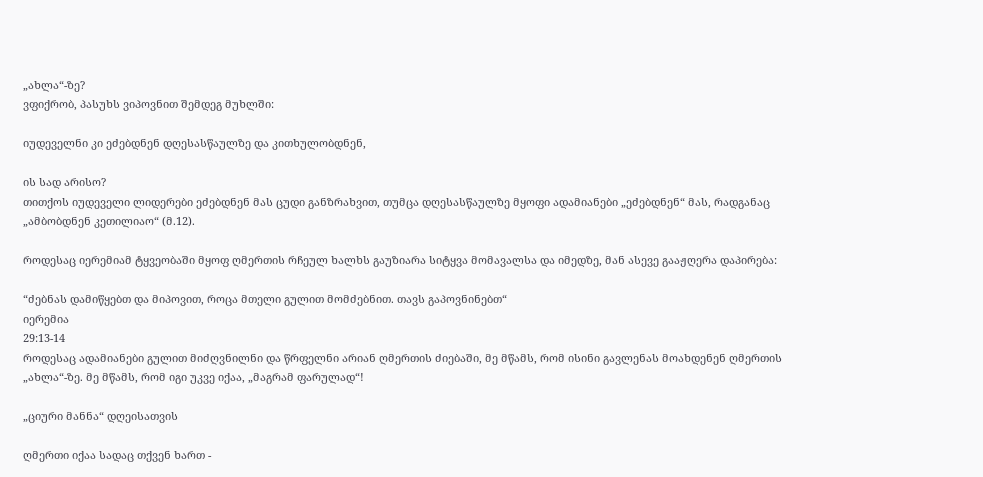„ახლა“-ზე?
ვფიქრობ, პასუხს ვიპოვნით შემდეგ მუხლში:

იუდეველნი კი ეძებდნენ დღესასწაულზე და კითხულობდნენ,

ის სად არისო?
თითქოს იუდეველი ლიდერები ეძებდნენ მას ცუდი განზრახვით, თუმცა დღესასწაულზე მყოფი ადამიანები „ეძებდნენ“ მას, რადგანაც „ამბობდნენ კეთილიაო“ (მ.12).

როდესაც იერემიამ ტყვეობაში მყოფ ღმერთის რჩეულ ხალხს გაუზიარა სიტყვა მომავალსა და იმედზე, მან ასევე გააჟღერა დაპირება:

“ძებნას დამიწყებთ და მიპოვით, როცა მთელი გულით მომძებნით. თავს გაპოვნინებთ“
იერემია
29:13-14
როდესაც ადამიანები გულით მიძღვნილნი და წრფელნი არიან ღმერთის ძიებაში, მე მწამს, რომ ისინი გავლენას მოახდენენ ღმერთის „ახლა“-ზე. მე მწამს, რომ იგი უკვე იქაა, „მაგრამ ფარულად“!

„ციური მანნა“ დღეისათვის

ღმერთი იქაა სადაც თქვენ ხართ -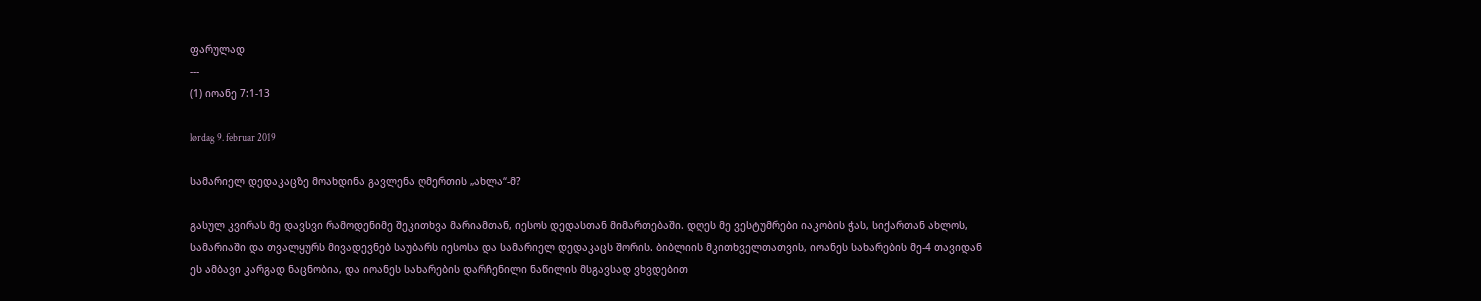ფარულად
---
(1) იოანე 7:1-13

lørdag 9. februar 2019

სამარიელ დედაკაცზე მოახდინა გავლენა ღმერთის „ახლა“-მ?

გასულ კვირას მე დავსვი რამოდენიმე შეკითხვა მარიამთან, იესოს დედასთან მიმართებაში. დღეს მე ვესტუმრები იაკობის ჭას, სიქართან ახლოს, სამარიაში და თვალყურს მივადევნებ საუბარს იესოსა და სამარიელ დედაკაცს შორის. ბიბლიის მკითხველთათვის, იოანეს სახარების მე-4 თავიდან ეს ამბავი კარგად ნაცნობია, და იოანეს სახარების დარჩენილი ნაწილის მსგავსად ვხვდებით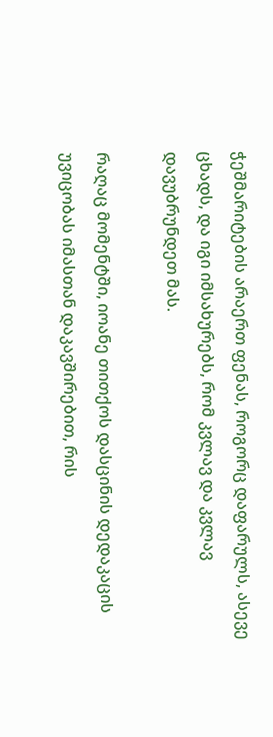ჭეშმარიტების არაერთ ფენას, როგორც დაფარულს, ასევე ცხადს, და იგი იმსახურებს, რომ კვლავ და კვლავ დავუბრუნდეთ მას.

რაღაც მომენტში, იოანე თითქოს დასცინის დედაკაცის უვიცობას იმასთან დაკავშირებით, რის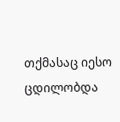თქმასაც იესო ცდილობდა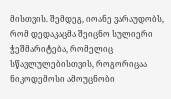მისთვის. შემდეგ, იოანე ვარაუდობს, რომ დედაკაცმა შეიცნო სულიერი ჭეშმარიტება, რომელიც სწავლულებისთვის, როგორიცაა ნიკოდემოსი ამოუცნობი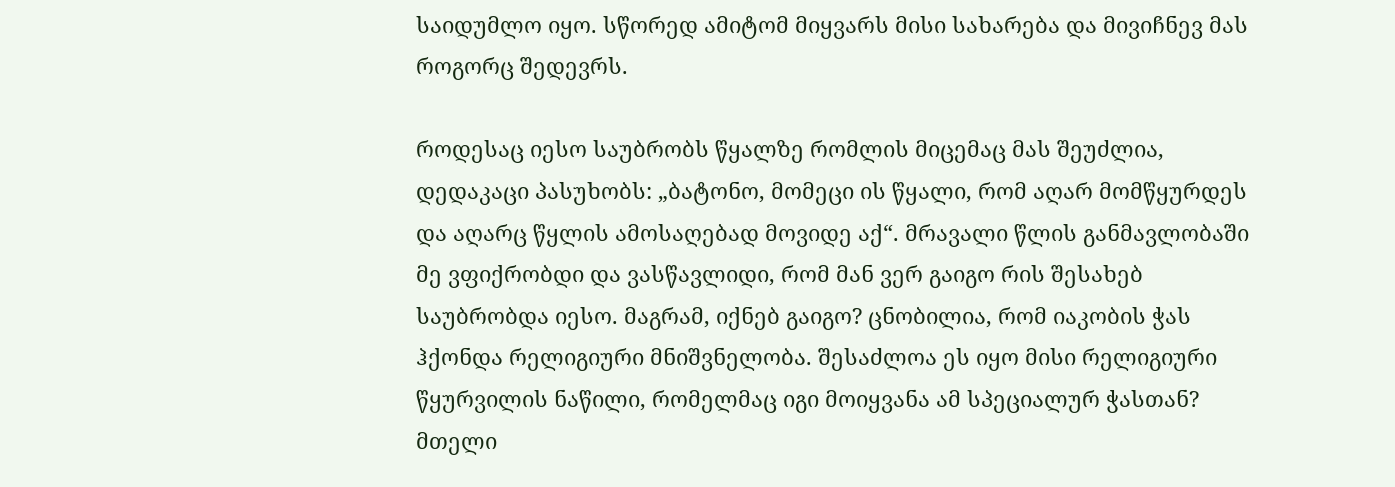საიდუმლო იყო. სწორედ ამიტომ მიყვარს მისი სახარება და მივიჩნევ მას როგორც შედევრს.

როდესაც იესო საუბრობს წყალზე რომლის მიცემაც მას შეუძლია, დედაკაცი პასუხობს: „ბატონო, მომეცი ის წყალი, რომ აღარ მომწყურდეს და აღარც წყლის ამოსაღებად მოვიდე აქ“. მრავალი წლის განმავლობაში მე ვფიქრობდი და ვასწავლიდი, რომ მან ვერ გაიგო რის შესახებ საუბრობდა იესო. მაგრამ, იქნებ გაიგო? ცნობილია, რომ იაკობის ჭას ჰქონდა რელიგიური მნიშვნელობა. შესაძლოა ეს იყო მისი რელიგიური წყურვილის ნაწილი, რომელმაც იგი მოიყვანა ამ სპეციალურ ჭასთან? მთელი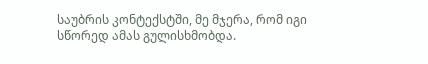საუბრის კონტექსტში, მე მჯერა, რომ იგი სწორედ ამას გულისხმობდა.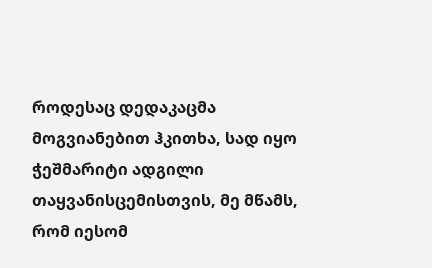როდესაც დედაკაცმა მოგვიანებით ჰკითხა, სად იყო ჭეშმარიტი ადგილი თაყვანისცემისთვის, მე მწამს, რომ იესომ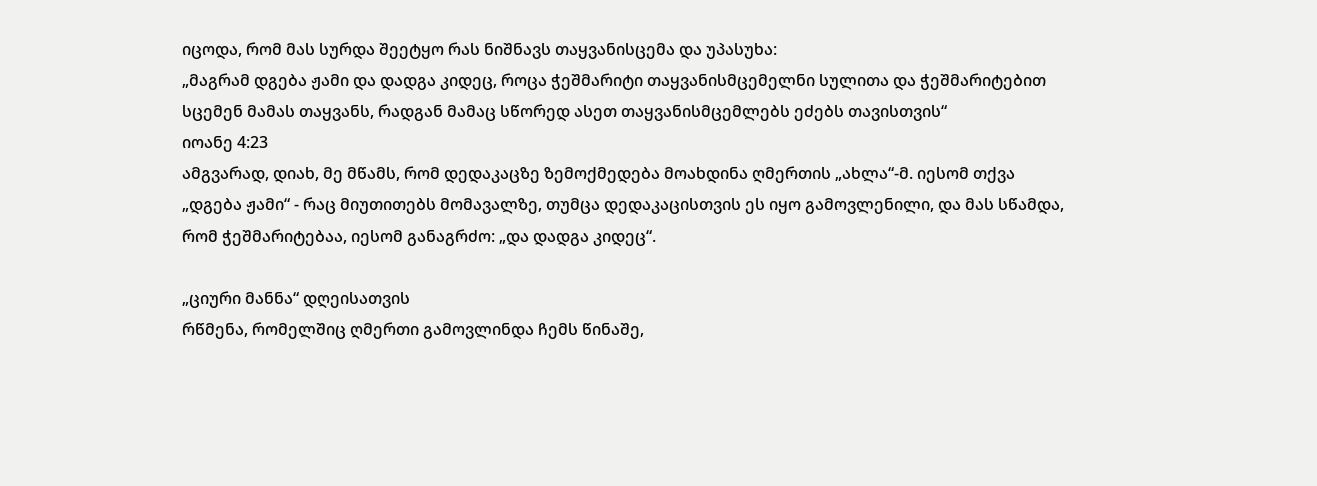იცოდა, რომ მას სურდა შეეტყო რას ნიშნავს თაყვანისცემა და უპასუხა:
„მაგრამ დგება ჟამი და დადგა კიდეც, როცა ჭეშმარიტი თაყვანისმცემელნი სულითა და ჭეშმარიტებით სცემენ მამას თაყვანს, რადგან მამაც სწორედ ასეთ თაყვანისმცემლებს ეძებს თავისთვის“
იოანე 4:23
ამგვარად, დიახ, მე მწამს, რომ დედაკაცზე ზემოქმედება მოახდინა ღმერთის „ახლა“-მ. იესომ თქვა „დგება ჟამი“ - რაც მიუთითებს მომავალზე, თუმცა დედაკაცისთვის ეს იყო გამოვლენილი, და მას სწამდა, რომ ჭეშმარიტებაა, იესომ განაგრძო: „და დადგა კიდეც“.

„ციური მანნა“ დღეისათვის
რწმენა, რომელშიც ღმერთი გამოვლინდა ჩემს წინაშე,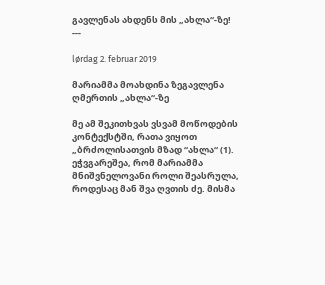გავლენას ახდენს მის „ახლა“-ზე!
---

lørdag 2. februar 2019

მარიამმა მოახდინა ზეგავლენა ღმერთის „ახლა“-ზე

მე ამ შეკითხვას ვსვამ მოწოდების კონტექსტში, რათა ვიყოთ „ბრძოლისათვის მზად “ახლა“ (1). ეჭვგარეშეა, რომ მარიამმა მნიშვნელოვანი როლი შეასრულა, როდესაც მან შვა ღვთის ძე. მისმა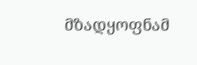მზადყოფნამ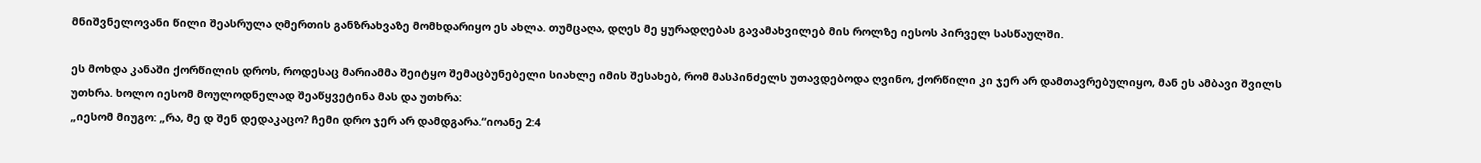მნიშვნელოვანი წილი შეასრულა ღმერთის განზრახვაზე მომხდარიყო ეს ახლა. თუმცაღა, დღეს მე ყურადღებას გავამახვილებ მის როლზე იესოს პირველ სასწაულში.

ეს მოხდა კანაში ქორწილის დროს, როდესაც მარიამმა შეიტყო შემაცბუნებელი სიახლე იმის შესახებ, რომ მასპინძელს უთავდებოდა ღვინო, ქორწილი კი ჯერ არ დამთავრებულიყო, მან ეს ამბავი შვილს უთხრა. ხოლო იესომ მოულოდნელად შეაწყვეტინა მას და უთხრა:
„იესომ მიუგო: „რა, მე დ შენ დედაკაცო? ჩემი დრო ჯერ არ დამდგარა.“იოანე 2:4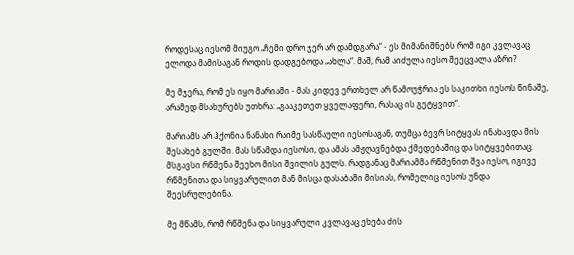როდესაც იესომ მიუგო „ჩემი დრო ჯერ არ დამდგარა“ - ეს მიმანიშნებს რომ იგი კვლავაც ელოდა მამისაგან როდის დადგებოდა „ახლა“. მაშ, რამ აიძულა იესო შეეცვალა აზრი?

მე მჯერა, რომ ეს იყო მარიამი - მას კიდევ ერთხელ არ წამოუჭრია ეს საკითხი იესოს წინაშე, არამედ მსახურებს უთხრა: „გააკეთეთ ყველაფერი, რასაც ის გეტყვით“.

მარიამს არ ჰქონია ნანახი რაიმე სასწაული იესოსაგან, თუმცა ბევრ სიტყვას ინახავდა მის შესახებ გულში. მას სწამდა იესოსი, და ამას ამჟღავნებდა ქმედებაშიც და სიტყვებითაც. მსგავსი რწმენა შეეხო მისი შვილის გულს. რადგანაც მარიამმა რწმენით შვა იესო, იგივე რწმენითა და სიყვარულით მან მისცა დასაბამი მისიას, რომელიც იესოს უნდა შეესრულებინა.

მე მწამს, რომ რწმენა და სიყვარული კვლავაც ეხება ძის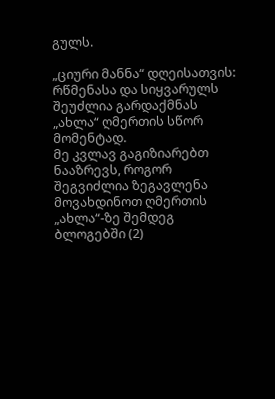გულს.

„ციური მანნა“ დღეისათვის:
რწმენასა და სიყვარულს შეუძლია გარდაქმნას „ახლა“ ღმერთის სწორ მომენტად.
მე კვლავ გაგიზიარებთ ნააზრევს, როგორ შეგვიძლია ზეგავლენა მოვახდინოთ ღმერთის „ახლა“-ზე შემდეგ ბლოგებში (2)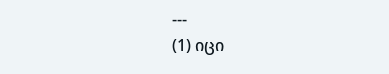---
(1) იცი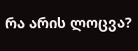რა არის ლოცვა?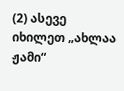(2) ასევე იხილეთ „ახლაა ჟამი“